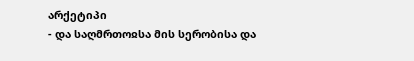არქეტიპი
- და საღმრთოჲსა მის სერობისა და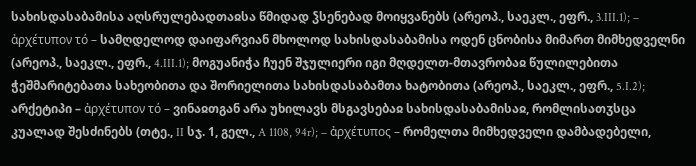სახისდასაბამისა აღსრულებადთაჲსა წმიდად ჴსენებად მოიყვანებს (არეოპ., საეკლ., ეფრ., 3.III.1); – ἀρχέτυπον τό – სამღდელოდ დაიფარვიან მხოლოდ სახისდასაბამისა ოდენ ცნობისა მიმართ მიმხედველნი (არეოპ., საეკლ., ეფრ., 4.III.1); მოგუანიჭა ჩუენ შჯულიერი იგი მღდელთ-მთავრობაჲ წულილებითა ჭეშმარიტებათა სახეობითა და შორიელითა სახისდასაბამთა ხატობითა (არეოპ., საეკლ., ეფრ., 5.I.2); არქეტიპი – ἀρχέτυπον τό – ვინაჲთგან არა უხილავს მსგავსებაჲ სახისდასაბამისაჲ, რომლისათჳსცა კუალად შესძინებს (თტე., II სჯ. 1, გელ., A 1108, 94r); – ἀρχέτυπος – რომელთა მიმხედველი დამბადებელი,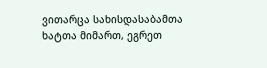ვითარცა სახისდასაბამთა ხატთა მიმართ, ეგრეთ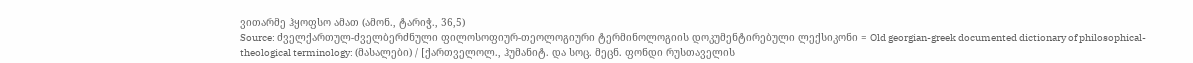ვითარმე ჰყოფსო ამათ (ამონ., ტარიჭ., 36,5)
Source: ძველქართულ-ძველბერძნული ფილოსოფიურ-თეოლოგიური ტერმინოლოგიის დოკუმენტირებული ლექსიკონი = Old georgian-greek documented dictionary of philosophical-theological terminology: (მასალები) / [ქართველოლ., ჰუმანიტ. და სოც. მეცნ. ფონდი რუსთაველის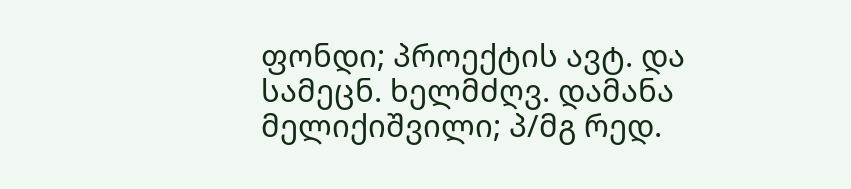ფონდი; პროექტის ავტ. და სამეცნ. ხელმძღვ. დამანა მელიქიშვილი; პ/მგ რედ.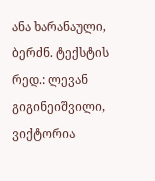ანა ხარანაული, ბერძნ. ტექსტის რედ.: ლევან გიგინეიშვილი, ვიქტორია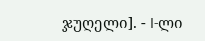ჯუღელი]. - I-ლი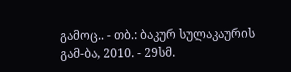გამოც.. - თბ.: ბაკურ სულაკაურის გამ-ბა, 2010. - 29სმ.